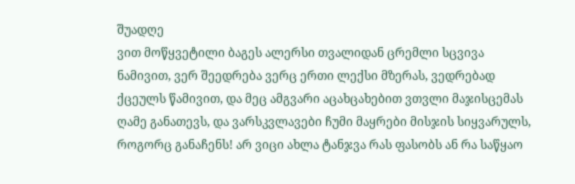შუადღე
ვით მოწყვეტილი ბაგეს ალერსი თვალიდან ცრემლი სცვივა ნამივით, ვერ შეედრება ვერც ერთი ლექსი მზერას, ვედრებად ქცეულს წამივით, და მეც ამგვარი აცახცახებით ვთვლი მაჯისცემას ღამე განათევს, და ვარსკვლავები ჩუმი მაყრები მისჯის სიყვარულს, როგორც განაჩენს! არ ვიცი ახლა ტანჯვა რას ფასობს ან რა საწყაო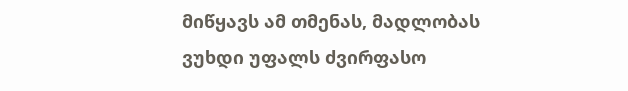მიწყავს ამ თმენას, მადლობას ვუხდი უფალს ძვირფასო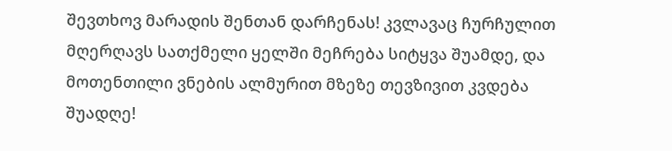შევთხოვ მარადის შენთან დარჩენას! კვლავაც ჩურჩულით მღერღავს სათქმელი ყელში მეჩრება სიტყვა შუამდე, და მოთენთილი ვნების ალმურით მზეზე თევზივით კვდება შუადღე!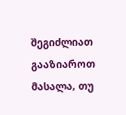შეგიძლიათ გააზიაროთ მასალა, თუ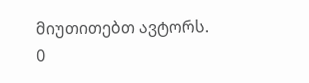მიუთითებთ ავტორს.
0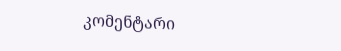კომენტარი